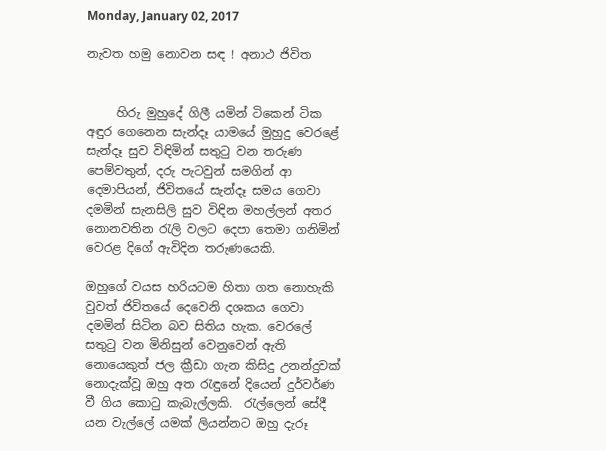Monday, January 02, 2017

නැවත හමු නොවන සඳ ! අනාථ ජිවිත


     හිරු මුහුදේ ගිලී යමින් ටිකෙන් ටික අඳුර ගෙනෙන සැන්දෑ යාමයේ මුහුදු වෙරළේ සැන්දෑ සුව විඳිමින් සතුටු වන තරුණ පෙම්වතුන්, දරු පැටවුන් සමගින් ආ දෙමාපියන්, ජිවිතයේ සැන්දෑ සමය ගෙවා දමමින් සැනසිලි සුව විඳින මහල්ලන් අතර නොනවතින රැලි වලට දෙපා තෙමා ගනිමින් වෙරළ දිගේ ඇවිදින තරුණයෙකි.

ඔහුගේ වයස හරියටම හිතා ගත නොහැකි වුවත් ජිවිතයේ දෙවෙනි දශකය ගෙවා දමමින් සිටින බව සිතිය හැක. වෙරලේ සතුටු වන මිනිසුන් වෙනුවෙන් ඇති නොයෙකුත් ජල ක්‍රීඩා ගැන කිසිදු උනන්දුවක් නොදැක්වූ ඔහු අත රැඳුනේ දියෙන් දුර්වර්ණ වී ගිය කොටු කැබැල්ලකි.  රැල්ලෙන් සේදී යන වැල්ලේ යමක් ලියන්නට ඔහු දැරූ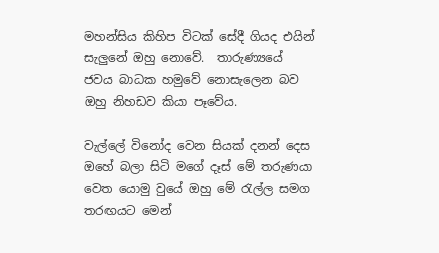මහන්සිය කිහිප විටක් සේදී ගියද එයින් සැලුනේ ඔහු නොවේ.  තාරුණ්‍යයේ ජවය බාධක හමුවේ නොසැලෙන බව ඔහු නිහඩව කියා පෑවේය.

වැල්ලේ විනෝද වෙන සියක් දනන් දෙස ඔහේ බලා සිටි මගේ දෑස් මේ තරුණයා වෙත යොමු වුයේ ඔහු මේ රැල්ල සමග තරඟයට මෙන්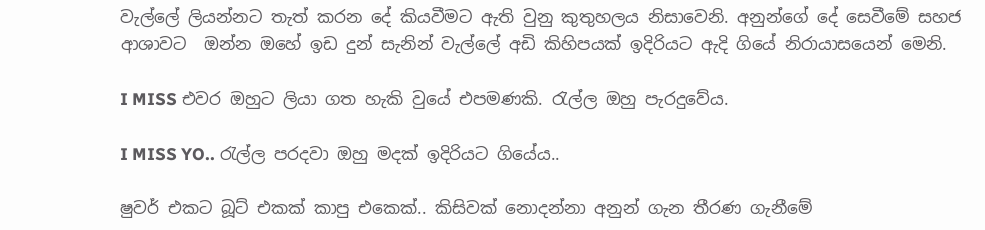වැල්ලේ ලියන්නට තැත් කරන දේ කියවීමට ඇති වුනු කුතුහලය නිසාවෙනි. අනුන්ගේ දේ සෙවීමේ සහජ ආශාවට  ඔන්න ඔහේ ඉඩ දුන් සැනින් වැල්ලේ අඩි කිහිපයක් ඉදිරියට ඇදි ගියේ නිරායාසයෙන් මෙනි.

I MISS එවර ඔහුට ලියා ගත හැකි වුයේ එපමණකි. රැල්ල ඔහු පැරදුවේය.

I MISS YO.. රැල්ල පරදවා ඔහු මදක් ඉදිරියට ගියේය..

ෂුවර් එකට බූට්‌ එකක් කාපු එකෙක්.. කිසිවක් නොදන්නා අනුන් ගැන තීරණ ගැනීමේ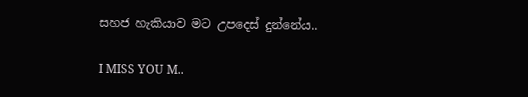සහජ හැකියාව මට උපදෙස් දුන්නේය..

I MISS YOU M..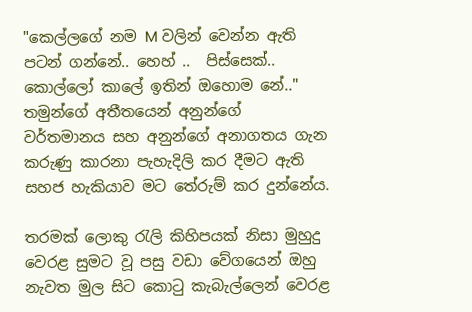"කෙල්ලගේ නම M වලින් වෙන්න ඇති පටන් ගන්නේ.. හෙහ් ..  පිස්සෙක්.. කොල්ලෝ කාලේ ඉතින් ඔහොම නේ.." තමුන්ගේ අතීතයෙන් අනුන්ගේ වර්තමානය සහ අනුන්ගේ අනාගතය ගැන කරුණු කාරනා පැහැදිලි කර දීමට ඇති සහජ හැකියාව මට තේරුම් කර දුන්නේය.

තරමක් ලොකු රැලි කිහිපයක් නිසා මුහුදු වෙරළ සුමට වූ පසු වඩා වේගයෙන් ඔහු නැවත මුල සිට කොටු කැබැල්ලෙන් වෙරළ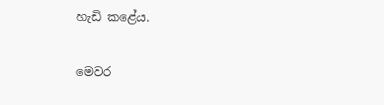හැඩි කළේය.

මෙවර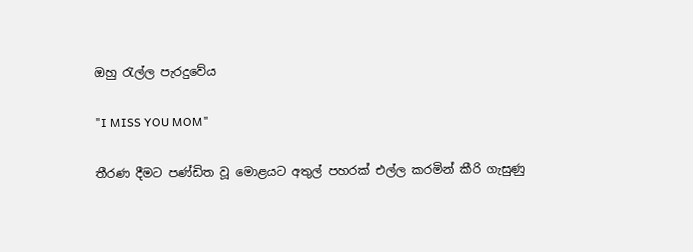ඔහු රැල්ල පැරදුවේය

"I MISS YOU MOM"

තීරණ දීමට පණ්ඩිත වූ මොළයට අතුල් පහරක් එල්ල කරමින් කීරි ගැසුණු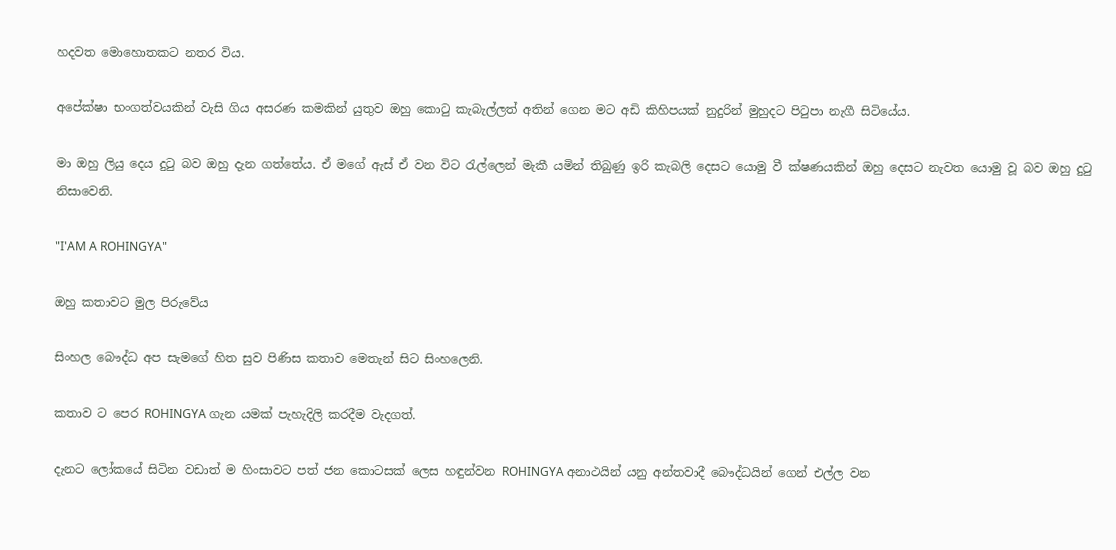හදවත මොහොතකට නතර විය.

අපේක්ෂා භංගත්වයකින් වැසි ගිය අසරණ කමකින් යුතුව ඔහු කොටු කැබැල්ලත් අතින් ගෙන මට අඩි කිහිපයක් නුදුරින් මුහුදට පිටුපා නැගී සිටියේය.

මා ඔහු ලියු දෙය දුටු බව ඔහු දැන ගත්තේය. ඒ මගේ ඇස් ඒ වන විට රැල්ලෙන් මැකී යමින් තිබුණු ඉරි කැබලි දෙසට යොමු වී ක්ෂණයකින් ඔහු දෙසට නැවත යොමු වූ බව ඔහු දුටු නිසාවෙනි.

"I'AM A ROHINGYA"

ඔහු කතාවට මුල පිරුවේය

සිංහල බෞද්ධ අප සැමගේ හිත සුව පිණිස කතාව මෙතැන් සිට සිංහලෙනි.

කතාව ට පෙර ROHINGYA ගැන යමක් පැහැදිලි කරදීම වැදගත්.

දැනට ලෝකයේ සිටින වඩාත් ම හිංසාවට පත් ජන කොටසක් ලෙස හඳුන්වන ROHINGYA අනාථයින් යනු අන්තවාදී බෞද්ධයින් ගෙන් එල්ල වන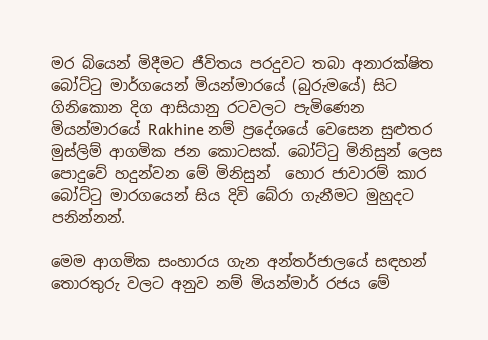මර බියෙන් මිදීමට ජීවිතය පරදුවට තබා අනාරක්ෂිත බෝට්ටු මාර්ගයෙන් මියන්මාරයේ (බුරුමයේ) සිට ගිනිකොන දිග ආසියානු රටවලට පැමිණෙන මියන්මාරයේ Rakhine නම් ප්‍රදේශයේ වෙසෙන සුළුතර මුස්ලිම් ආගමික ජන කොටසක්. බෝට්ටු මිනිසුන් ලෙස පොදුවේ හදුන්වන මේ මිනිසුන්  හොර ජාවාරම් කාර බෝට්ටු මාරගයෙන් සිය දිවි බේරා ගැනීමට මුහුදට පනින්නන්.

මෙම ආගමික සංහාරය ගැන අන්තර්ජාලයේ සඳහන් තොරතුරු වලට අනුව නම් මියන්මාර් රජය මේ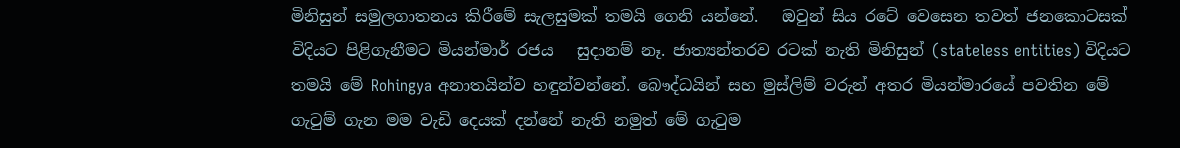මිනිසුන් සමුලගාතනය කිරීමේ සැලසුමක් තමයි ගෙනි යන්නේ.   ඔවුන් සිය රටේ වෙසෙන තවත් ජනකොටසක් විදියට පිළිගැනීමට මියන්මාර් රජය   සුදානම් නෑ. ජාත්‍යන්තරව රටක් නැති මිනිසුන් (stateless entities) විදියට තමයි මේ Rohingya අනාතයින්ව හඳුන්වන්නේ. බෞද්ධයින් සහ මුස්ලිම් වරුන් අතර මියන්මාරයේ පවතින මේ ගැටුම් ගැන මම වැඩි දෙයක් දන්නේ නැති නමුත් මේ ගැටුම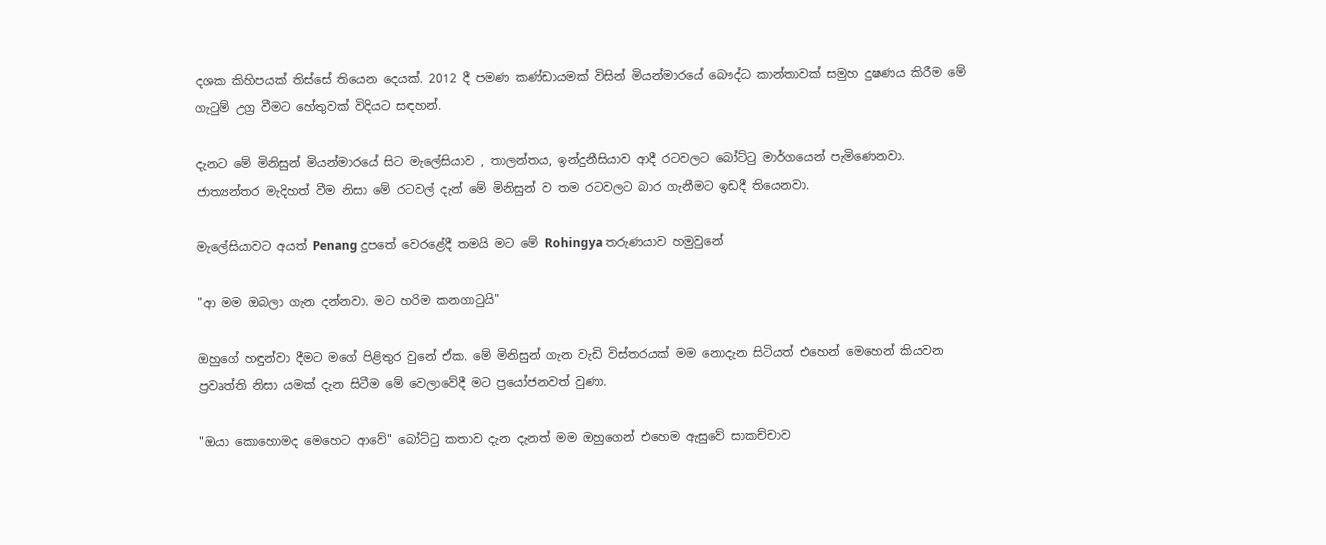දශක කිහිපයක් තිස්සේ තියෙන දෙයක්. 2012 දී පමණ කණ්ඩායමක් විසින් මියන්මාරයේ බෞද්ධ කාන්තාවක් සමුහ දුෂණය කිරීම මේ ගැටුම් උග්‍ර වීමට හේතුවක් විදියට සඳහන්.

දැනට මේ මිනිසුන් මියන්මාරයේ සිට මැලේසියාව , තාලන්තය, ඉන්දුනීසියාව ආදී රටවලට බෝට්ටු මාර්ගයෙන් පැමිණෙනවා. ජාත්‍යන්තර මැදිහත් වීම නිසා මේ රටවල් දැන් මේ මිනිසුන් ව තම රටවලට බාර ගැනීමට ඉඩදී තියෙනවා.

මැලේසියාවට අයත් Penang දුපතේ වෙරළේදී තමයි මට මේ Rohingya තරුණයාව හමුවුනේ

"ආ මම ඔබලා ගැන දන්නවා. මට හරිම කනගාටුයි"

ඔහුගේ හඳුන්වා දීමට මගේ පිළිතුර වුනේ ඒක. මේ මිනිසුන් ගැන වැඩි විස්තරයක් මම නොදැන සිටියත් එහෙන් මෙහෙන් කියවන ප්‍රවෘත්ති නිසා යමක් දැන සිටීම මේ වෙලාවේදී මට ප්‍රයෝජනවත් වුණා.

"ඔයා කොහොමද මෙහෙට ආවේ" බෝට්ටු කතාව දැන දැනත් මම ඔහුගෙන් එහෙම ඇසුවේ සාකච්චාව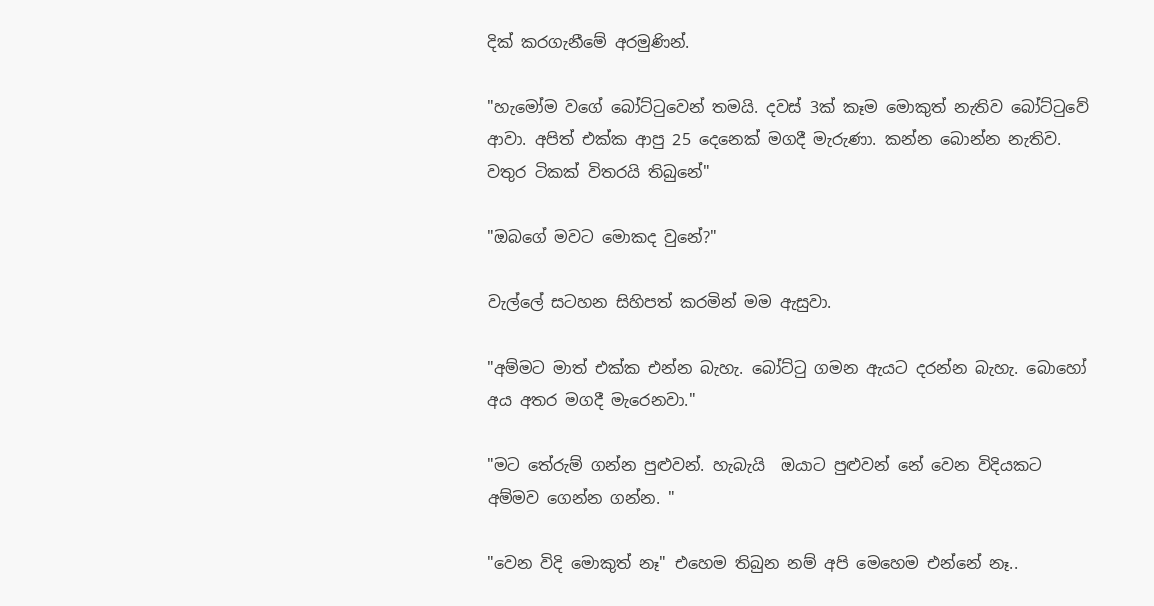දික් කරගැනීමේ අරමුණින්.

"හැමෝම වගේ බෝට්ටුවෙන් තමයි. දවස් 3ක් කෑම මොකුත් නැතිව බෝට්ටුවේ ආවා. අපිත් එක්ක ආපු 25 දෙනෙක් මගදී මැරුණා. කන්න බොන්න නැතිව. වතුර ටිකක් විතරයි තිබුනේ"

"ඔබගේ මවට මොකද වුනේ?"

වැල්ලේ සටහන සිහිපත් කරමින් මම ඇසුවා.

"අම්මට මාත් එක්ක එන්න බැහැ. බෝට්ටු ගමන ඇයට දරන්න බැහැ. බොහෝ අය අතර මගදී මැරෙනවා."

"මට තේරුම් ගන්න පුළුවන්. හැබැයි  ඔයාට පුළුවන් නේ වෙන විදියකට අම්මව ගෙන්න ගන්න. "

"වෙන විදි මොකුත් නෑ" එහෙම තිබුන නම් අපි මෙහෙම එන්නේ නෑ..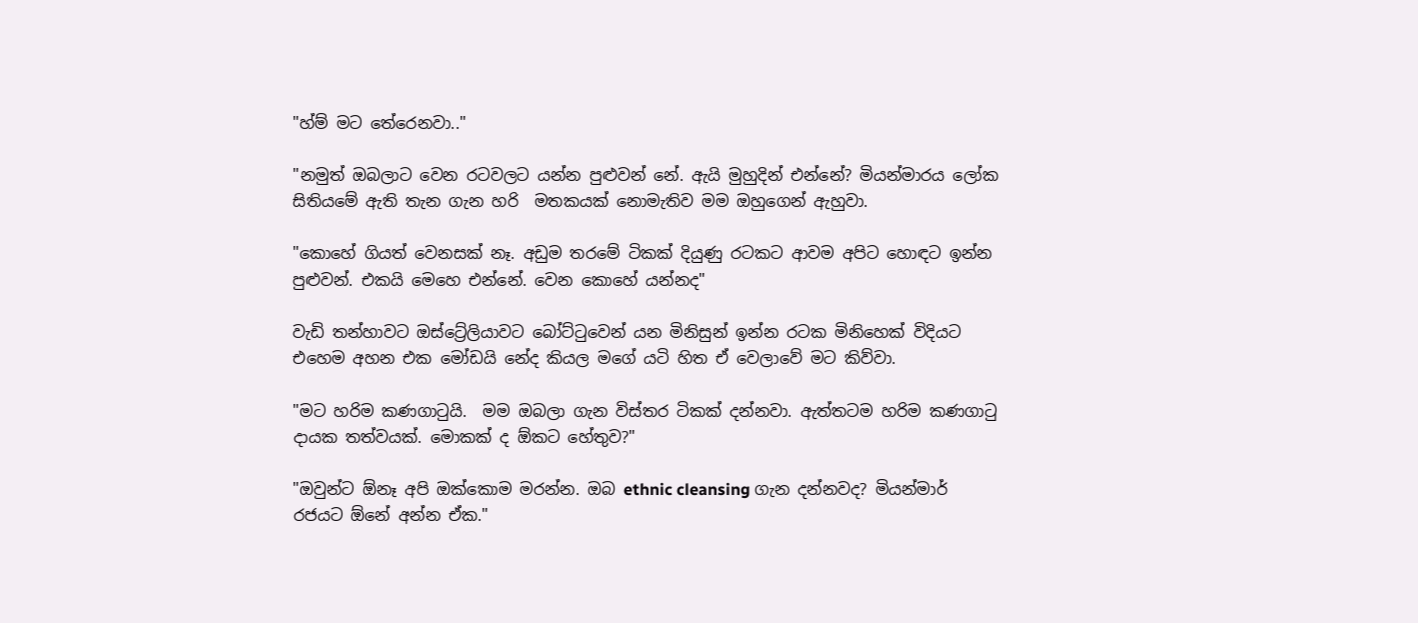"හ්ම් මට තේරෙනවා.."

"නමුත් ඔබලාට වෙන රටවලට යන්න පුළුවන් නේ. ඇයි මුහුදින් එන්නේ? මියන්මාරය ලෝක සිතියමේ ඇති තැන ගැන හරි  මතකයක් නොමැතිව මම ඔහුගෙන් ඇහුවා.

"කොහේ ගියත් වෙනසක් නෑ. අඩුම තරමේ ටිකක් දියුණු රටකට ආවම අපිට හොඳට ඉන්න පුළුවන්. එකයි මෙහෙ එන්නේ. වෙන කොහේ යන්නද"

වැඩි තන්හාවට ඔස්ට්‍රේලියාවට බෝට්ටුවෙන් යන මිනිසුන් ඉන්න රටක මිනිහෙක් විදියට එහෙම අහන එක මෝඩයි නේද කියල මගේ යටි හිත ඒ වෙලාවේ මට කිව්වා.

"මට හරිම කණගාටුයි.  මම ඔබලා ගැන විස්තර ටිකක් දන්නවා. ඇත්තටම හරිම කණගාටු දායක තත්වයක්. මොකක් ද ඕකට හේතුව?"

"ඔවුන්ට ඕනෑ අපි ඔක්කොම මරන්න. ඔබ ethnic cleansing ගැන දන්නවද? මියන්මාර් රජයට ඕනේ අන්න ඒක."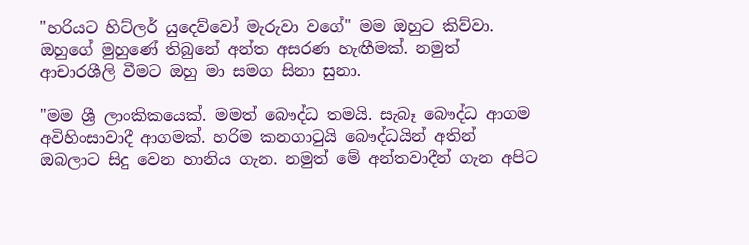"හරියට හිට්ලර් යුදෙව්වෝ මැරුවා වගේ" මම ඔහුට කිව්වා. ඔහුගේ මුහුණේ තිබුනේ අන්ත අසරණ හැඟීමක්. නමුත් ආචාරශීලි වීමට ඔහු මා සමග සිනා සුනා.

"මම ශ්‍රී ලාංකිකයෙක්. මමත් බෞද්ධ තමයි. සැබෑ බෞද්ධ ආගම අවිහිංසාවාදී ආගමක්. හරිම කනගාටුයි බෞද්ධයින් අතින් ඔබලාට සිදු වෙන හානිය ගැන. නමුත් මේ අන්තවාදීන් ගැන අපිට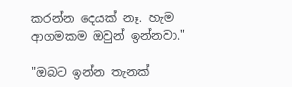කරන්න දෙයක් නෑ. හැම ආගමකම ඔවුන් ඉන්නවා."

"ඔබට ඉන්න තැනක්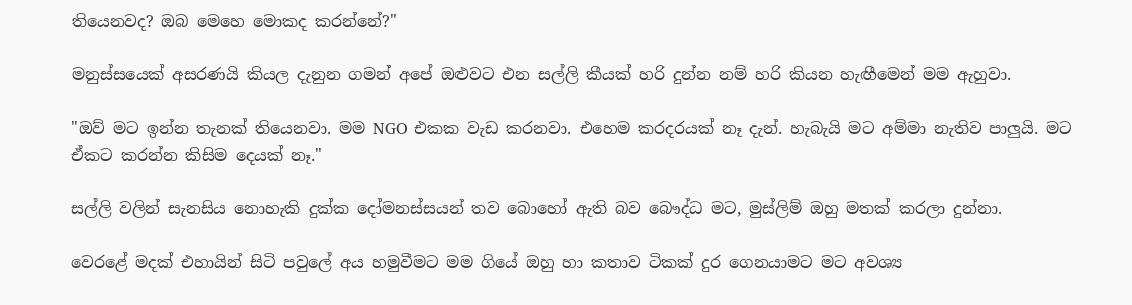තියෙනවද? ඔබ මෙහෙ මොකද කරන්නේ?"

මනුස්සයෙක් අසරණයි කියල දැනුන ගමන් අපේ ඔළුවට එන සල්ලි කීයක් හරි දුන්න නම් හරි කියන හැඟීමෙන් මම ඇහුවා.

"ඔව් මට ඉන්න තැනක් තියෙනවා. මම NGO එකක වැඩ කරනවා. එහෙම කරදරයක් නෑ දැන්. හැබැයි මට අම්මා නැතිව පාලුයි. මට ඒකට කරන්න කිසිම දෙයක් නෑ."

සල්ලි වලින් සැනසිය නොහැකි දුක්ක දෝමනස්සයන් තව බොහෝ ඇති බව බෞද්ධ මට, මුස්ලිම් ඔහු මතක් කරලා දුන්නා.

වෙරළේ මදක් එහායින් සිටි පවුලේ අය හමුවීමට මම ගියේ ඔහු හා කතාව ටිකක් දුර ගෙනයාමට මට අවශ්‍ය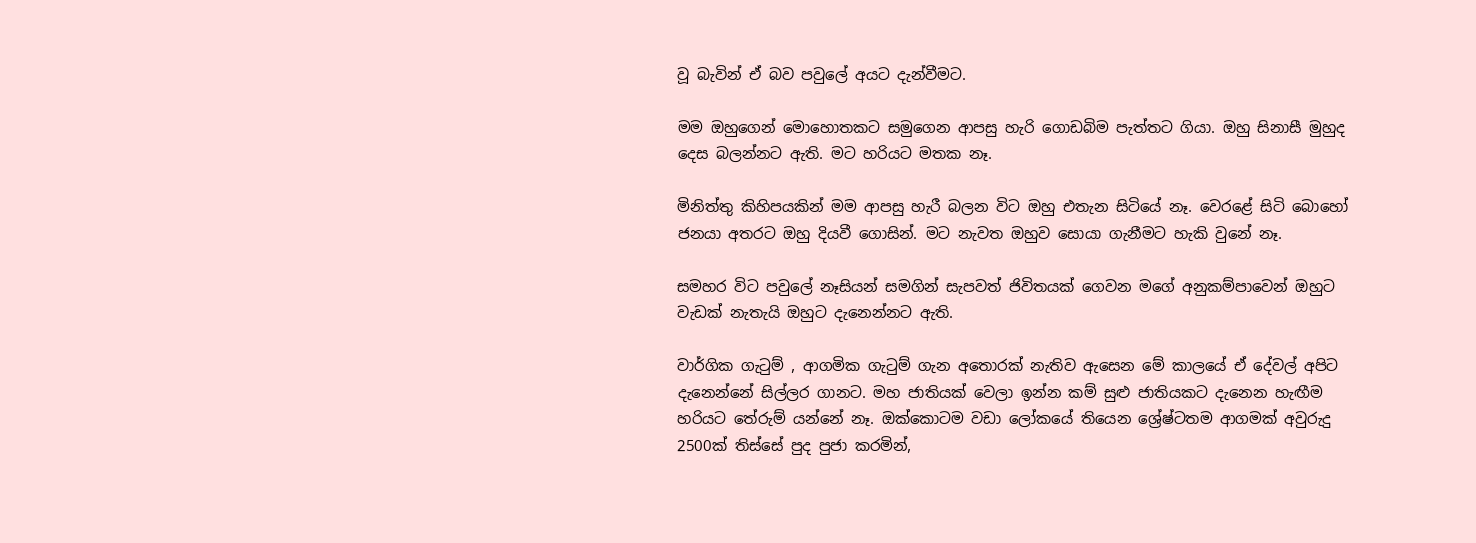වූ බැවින් ඒ බව පවුලේ අයට දැන්වීමට.

මම ඔහුගෙන් මොහොතකට සමුගෙන ආපසු හැරි ගොඩබිම පැත්තට ගියා. ඔහු සිනාසී මුහුද දෙස බලන්නට ඇති. මට හරියට මතක නෑ.

මිනිත්තු කිහිපයකින් මම ආපසු හැරී බලන විට ඔහු එතැන සිටියේ නෑ. වෙරළේ සිටි බොහෝ ජනයා අතරට ඔහු දියවී ගොසින්. මට නැවත ඔහුව සොයා ගැනීමට හැකි වුනේ නෑ.

සමහර විට පවුලේ නෑසියන් සමගින් සැපවත් ජිවිතයක් ගෙවන මගේ අනුකම්පාවෙන් ඔහුට වැඩක් නැතැයි ඔහුට දැනෙන්නට ඇති.

වාර්ගික ගැටුම් , ආගමික ගැටුම් ගැන අතොරක් නැතිව ඇසෙන මේ කාලයේ ඒ දේවල් අපිට දැනෙන්නේ සිල්ලර ගානට. මහ ජාතියක් වෙලා ඉන්න කම් සුළු ජාතියකට දැනෙන හැඟීම හරියට තේරුම් යන්නේ නෑ. ඔක්කොටම වඩා ලෝකයේ තියෙන ශ්‍රේෂ්ටතම ආගමක් අවුරුදු 2500ක් තිස්සේ පුද පුජා කරමින්,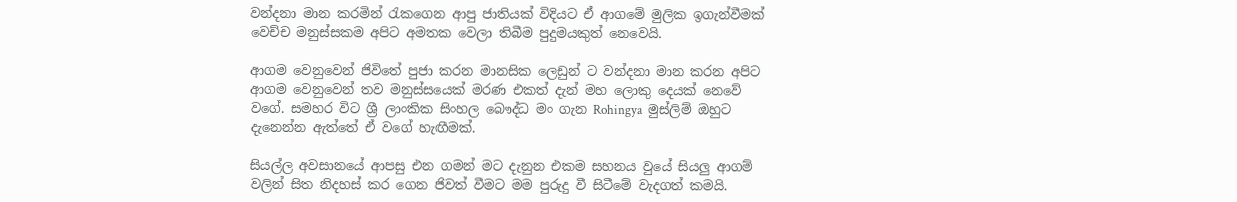වන්දනා මාන කරමින් රැකගෙන ආපු ජාතියක් විදියට ඒ ආගමේ මුලික ඉගැන්වීමක් වෙච්ච මනුස්සකම අපිට අමතක වෙලා තිබීම පුදුමයකුත් නෙවෙයි.

ආගම වෙනුවෙන් ජිවිතේ පුජා කරන මානසික ලෙඩුන් ට වන්දනා මාන කරන අපිට ආගම වෙනුවෙන් තව මනුස්සයෙක් මරණ එකත් දැන් මහ ලොකු දෙයක් නෙවේ වගේ. සමහර විට ශ්‍රී ලාංකික සිංහල බෞද්ධ මං ගැන Rohingya  මුස්ලිම් ඔහුට දැනෙන්න ඇත්තේ ඒ වගේ හැඟීමක්.

සියල්ල අවසානයේ ආපසු එන ගමන් මට දැනුන එකම සහනය වුයේ සියලු ආගම් වලින් සිත නිදහස් කර ගෙන ජිවත් වීමට මම පුරුදු වී සිටීමේ වැදගත් කමයි.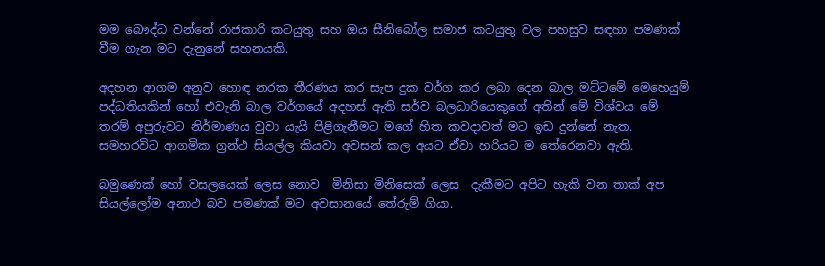මම බෞද්ධ වන්නේ රාජකාරි කටයුතු සහ ඔය සීනිබෝල සමාජ කටයුතු වල පහසුව සඳහා පමණක් වීම ගැන මට දැනුනේ සහනයකි.

අදහන ආගම අනුව හොඳ නරක තීරණය කර සැප දුක වර්ග කර ලබා දෙන බාල මට්ටමේ මෙහෙයුම් පද්ධතියකින් හෝ එවැනි බාල වර්ගයේ අදහස් ඇති සර්ව බලධාරියෙකුගේ අතින් මේ විශ්වය මේ තරම් අපුරුවට නිර්මාණය වුවා යැයි පිළිගැනීමට මගේ හිත කවදාවත් මට ඉඩ දුන්නේ නැත. සමහරවිට ආගමික ග්‍රන්ථ සියල්ල කියවා අවසන් කල අයට ඒවා හරියට ම තේරෙනවා ඇති.

බමුණෙක් හෝ වසලයෙක් ලෙස නොව  මිනිසා මිනිසෙක් ලෙස  දැකීමට අපිට හැකි වන තාක් අප සියල්ලෝම අනාථ බව පමණක් මට අවසානයේ තේරුම් ගියා.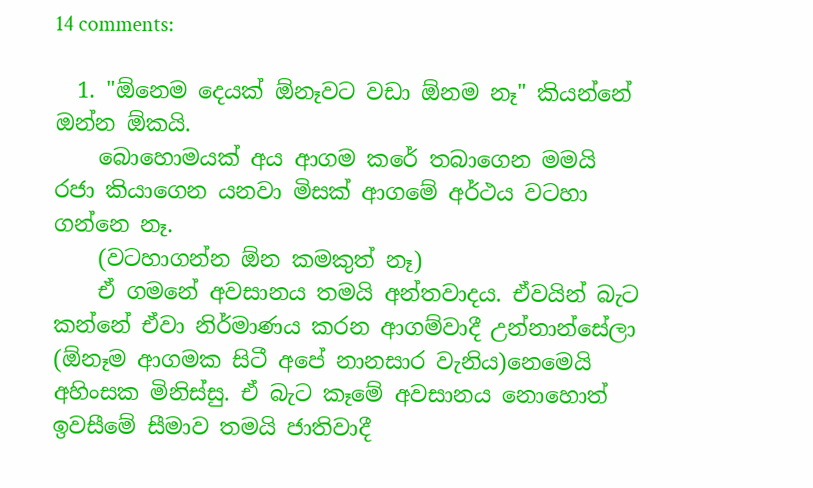14 comments:

  1. "ඕනෙම දෙයක් ඕනෑවට වඩා ඕනම නෑ" කියන්නේ ඔන්න ඕකයි.
    බොහොමයක් අය ආගම කරේ තබාගෙන මමයි රජා කියාගෙන යනවා මිසක් ආගමේ අර්ථය වටහා ගන්නෙ නෑ.
    (වටහාගන්න ඕන කමකුත් නෑ)
    ඒ ගමනේ අවසානය තමයි අන්තවාදය. ඒවයින් බැට කන්නේ ඒවා නිර්මාණය කරන ආගම්වාදී උන්නාන්සේලා (ඕනෑම ආගමක සිටී අපේ නානසාර වැනිය)නෙමෙයි අහිංසක මිනිස්සු. ඒ බැට කෑමේ අවසානය නොහොත් ඉවසීමේ සීමාව තමයි ජාතිවාදී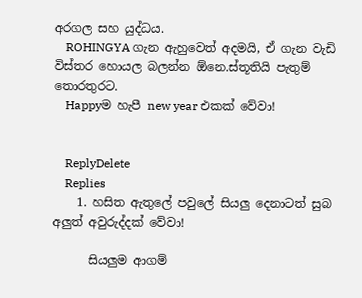අරගල සහ යුද්ධය.
    ROHINGYA ගැන ඇහුවෙත් අදමයි, ඒ ගැන වැඩි විස්තර හොයල බලන්න ඕනෙ.ස්තූතියි පැතුම් තොරතුරට.
    Happyම හැපී new year එකක් වේවා!


    ReplyDelete
    Replies
    1. හසිත ඇතුලේ පවුලේ සියලු දෙනාටත් සුබ අලුත් අවුරුද්දක් වේවා!

      සියලුම ආගම්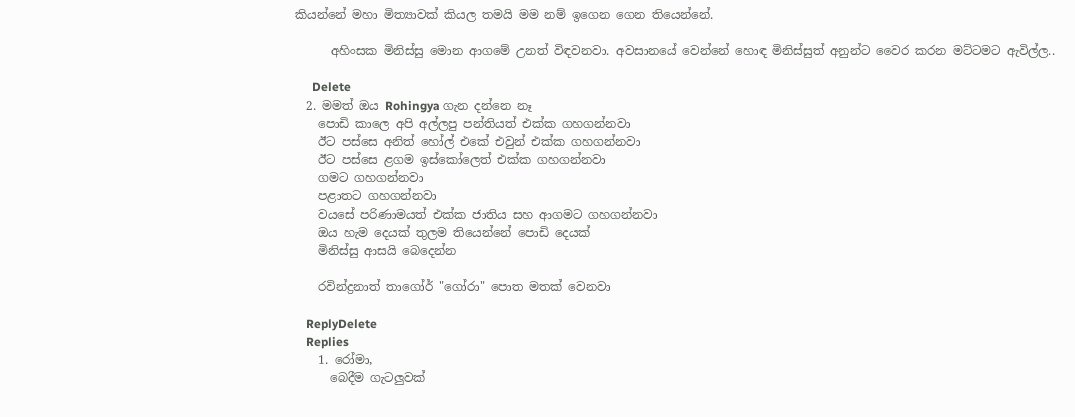කියන්නේ මහා මිත්‍යාවක් කියල තමයි මම නම් ඉගෙන ගෙන තියෙන්නේ.

      අහිංසක මිනිස්සු මොන ආගමේ උනත් විඳවනවා. අවසානයේ වෙන්නේ හොඳ මිනිස්සුත් අනුන්ට වෛර කරන මට්ටමට ඇවිල්ල..

      Delete
  2. මමත් ඔය Rohingya ගැන දන්නෙ නෑ
    පොඩි කාලෙ අපි අල්ලපු පන්තියත් එක්ක ගහගන්නවා
    ඊට පස්සෙ අනිත් හෝල් එකේ එවුන් එක්ක ගහගන්නවා
    ඊට පස්සෙ ළගම ඉස්කෝලෙත් එක්ක ගහගන්නවා
    ගමට ගහගන්නවා
    පළාතට ගහගන්නවා
    වයසේ පරිණාමයත් එක්ක ජාතිය සහ ආගමට ගහගන්නවා
    ඔය හැම දෙයක් තුලම තියෙන්නේ පොඩි දෙයක්
    මිනිස්සු ආසයි බෙදෙන්න

    රවින්ද්‍රනාත් තාගෝර් "ගෝරා" පොත මතක් වෙනවා

    ReplyDelete
    Replies
    1. රෝමා,
      බෙදීම ගැටලුවක්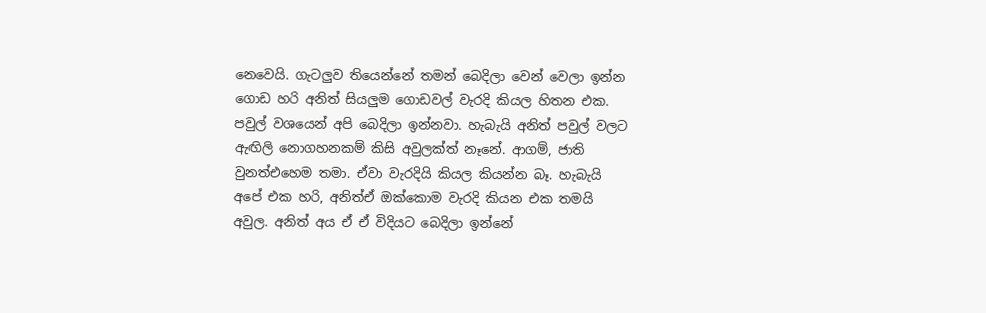නෙවෙයි. ගැටලුව තියෙන්නේ තමන් බෙදිලා වෙන් වෙලා ඉන්න ගොඩ හරි අනිත් සියලුම ගොඩවල් වැරදි කියල හිතන එක. පවුල් වශයෙන් අපි බෙදිලා ඉන්නවා. හැබැයි අනිත් පවුල් වලට ඇඟිලි නොගහනකම් කිසි අවුලක්ත් නෑනේ. ආගම්, ජාති වුනත්එහෙම තමා. ඒවා වැරදියි කියල කියන්න බෑ. හැබැයි අපේ එක හරි, අනිත්ඒ ඔක්කොම වැරදි කියන එක තමයි අවුල. අනිත් අය ඒ ඒ විදියට බෙදිලා ඉන්නේ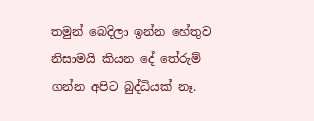තමුන් බෙදිලා ඉන්න හේතුව නිසාමයි කියන දේ තේරුම් ගන්න අපිට බුද්ධියක් නෑ.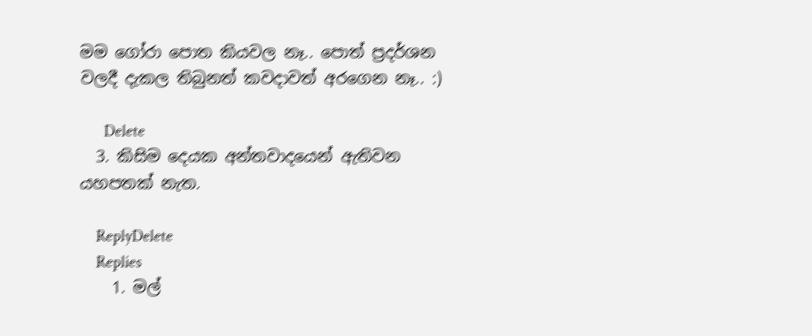මම ගෝරා පොත කියවල නෑ.. පොත් ප්‍රදර්ශන වලදී දැකල තිබුනත් කවදාවත් අරගෙන නෑ.. :)

      Delete
  3. කිසිම දෙයක අන්තවාදයෙන් ඇතිවන යහපතක් නැත.

    ReplyDelete
    Replies
    1. මල්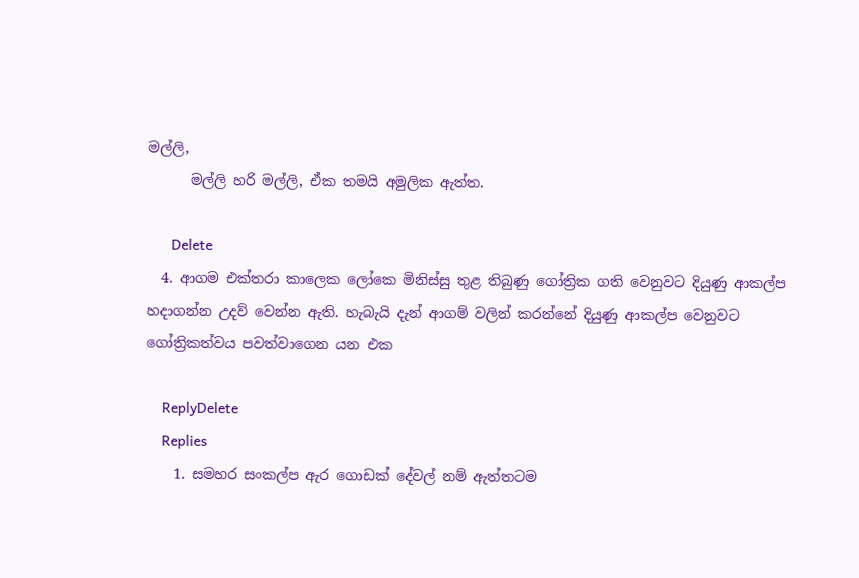මල්ලි,
      මල්ලි හරි මල්ලි, ඒක තමයි අමුලික ඇත්ත.

      Delete
  4. ආගම එක්තරා කාලෙක ලෝකෙ මිනිස්සු තුළ තිබුණු ගෝත්‍රික ගති වෙනුවට දියුණු ආකල්ප හදාගන්න උදව් වෙන්න ඇති. හැබැයි දැන් ආගම් වලින් කරන්නේ දියුණු ආකල්ප වෙනුවට ගෝත්‍රිකත්වය පවත්වාගෙන යන එක

    ReplyDelete
    Replies
    1. සමහර සංකල්ප ඇර ගොඩක් දේවල් නම් ඇත්තටම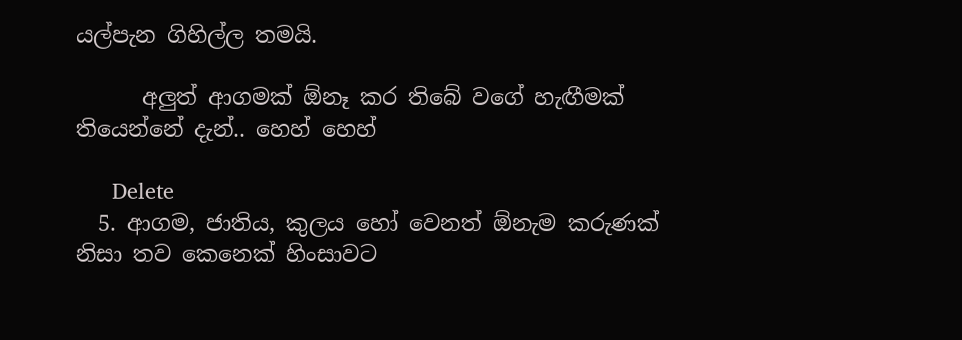යල්පැන ගිහිල්ල තමයි.

      අලුත් ආගමක් ඕනෑ කර තිබේ වගේ හැඟීමක් තියෙන්නේ දැන්.. හෙහ් හෙහ්

      Delete
  5. ආගම, ජාතිය, කුලය හෝ වෙනත් ඕනැම කරුණක් නිසා තව කෙනෙක් හිංසාවට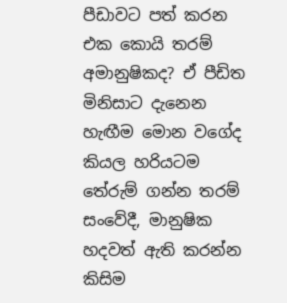පීඩාවට පත් කරන එක කොයි තරම් අමානුෂිකද? ඒ පීඩිත මිනිසාට දැනෙන හැඟීම මොන වගේද කියල හරියටම තේරුම් ගන්න තරම් සංවේදී, මානුෂික හදවත් ඇති කරන්න කිසිම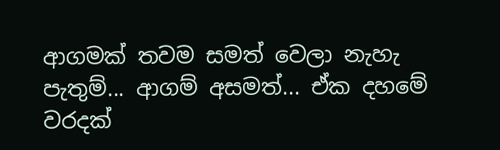ආගමක් තවම සමත් වෙලා නැහැ පැතුම්... ආගම් අසමත්... ඒක දහමේ වරදක්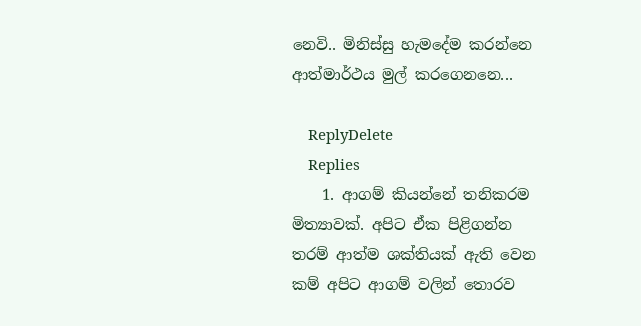නෙවි.. මිනිස්සු හැමදේම කරන්නෙ ආත්මාර්ථය මුල් කරගෙනනෙ...

    ReplyDelete
    Replies
    1. ආගම් කියන්නේ තනිකරම මිත්‍යාවක්. අපිට ඒක පිළිගන්න තරම් ආත්ම ශක්තියක් ඇති වෙන කම් අපිට ආගම් වලින් තොරව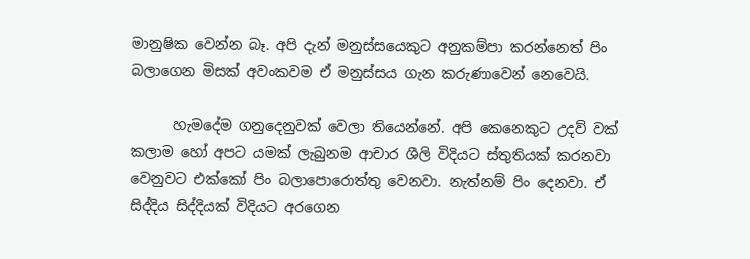මානුෂික වෙන්න බෑ. අපි දැන් මනුස්සයෙකුට අනුකම්පා කරන්නෙත් පිං බලාගෙන මිසක් අවංකවම ඒ මනුස්සය ගැන කරුණාවෙන් නෙවෙයි.

      හැමදේම ගනුදෙනුවක් වෙලා තියෙන්නේ. අපි කෙනෙකුට උදව් වක් කලාම හෝ අපට යමක් ලැබුනම ආචාර ශීලි විදියට ස්තුතියක් කරනවා වෙනුවට එක්කෝ පිං බලාපොරොත්තු වෙනවා. නැත්නම් පිං දෙනවා. ඒ සිද්දිය සිද්දියක් විදියට අරගෙන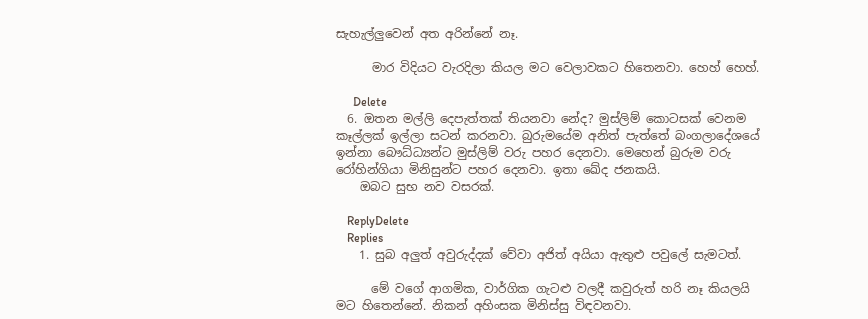සැහැල්ලුවෙන් අත අරින්නේ නෑ.

      මාර විදියට වැරදිලා කියල මට වෙලාවකට හිතෙනවා. හෙහ් හෙහ්.

      Delete
  6. ඔතන මල්ලි දෙපැත්තක් තියනවා නේද? මුස්ලිම් කොටසක් වෙනම කෑල්ලක් ඉල්ලා සටන් කරනවා. බුරුමයේම අනිත් පැත්තේ බංගලාදේශයේ ඉන්නා බෞධ්ධ්‍යන්ට මුස්ලිම් වරු පහර දෙනවා. මෙහෙන් බුරුම වරු රෝහින්ගියා මිනිසුන්ට පහර දෙනවා. ඉතා ඛේද ජනකයි.
    ඔබට සුභ නව වසරක්.

    ReplyDelete
    Replies
    1. සුබ අලුත් අවුරුද්දක් වේවා අජිත් අයියා ඇතුළු පවුලේ සැමටත්.

      මේ වගේ ආගමික, වාර්ගික ගැටළු වලදී කවුරුත් හරි නෑ කියලයි මට හිතෙන්නේ. නිකන් අහිංසක මිනිස්සු විඳවනවා.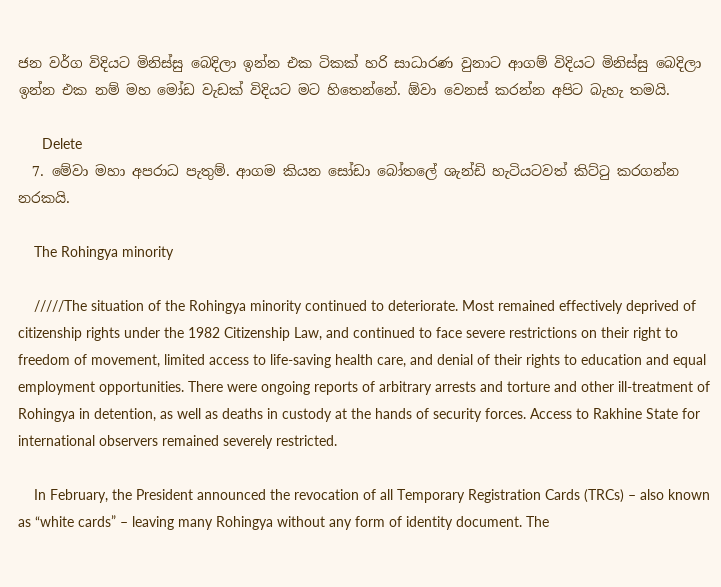ජන වර්ග විදියට මිනිස්සු බෙදිලා ඉන්න එක ටිකක් හරි සාධාරණ වුනාට ආගම් විදියට මිනිස්සු බෙදිලා ඉන්න එක නම් මහ මෝඩ වැඩක් විදියට මට හිතෙන්නේ. ඕවා වෙනස් කරන්න අපිට බැහැ තමයි.

      Delete
  7. මේවා මහා අපරාධ පැතුම්. ආගම කියන සෝඩා බෝතලේ ශැන්ඩි හැටියටවත් කිට්ටු කරගන්න නරකයි.

    The Rohingya minority

    /////The situation of the Rohingya minority continued to deteriorate. Most remained effectively deprived of citizenship rights under the 1982 Citizenship Law, and continued to face severe restrictions on their right to freedom of movement, limited access to life-saving health care, and denial of their rights to education and equal employment opportunities. There were ongoing reports of arbitrary arrests and torture and other ill-treatment of Rohingya in detention, as well as deaths in custody at the hands of security forces. Access to Rakhine State for international observers remained severely restricted.

    In February, the President announced the revocation of all Temporary Registration Cards (TRCs) – also known as “white cards” – leaving many Rohingya without any form of identity document. The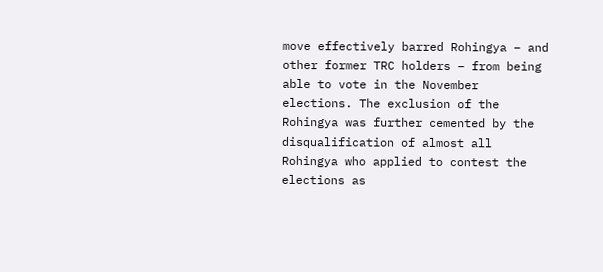move effectively barred Rohingya – and other former TRC holders – from being able to vote in the November elections. The exclusion of the Rohingya was further cemented by the disqualification of almost all Rohingya who applied to contest the elections as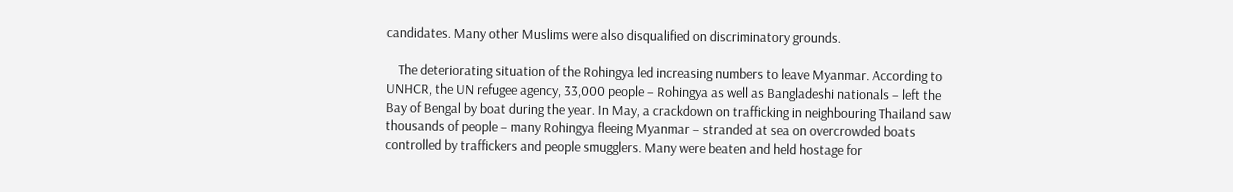candidates. Many other Muslims were also disqualified on discriminatory grounds.

    The deteriorating situation of the Rohingya led increasing numbers to leave Myanmar. According to UNHCR, the UN refugee agency, 33,000 people – Rohingya as well as Bangladeshi nationals – left the Bay of Bengal by boat during the year. In May, a crackdown on trafficking in neighbouring Thailand saw thousands of people – many Rohingya fleeing Myanmar – stranded at sea on overcrowded boats controlled by traffickers and people smugglers. Many were beaten and held hostage for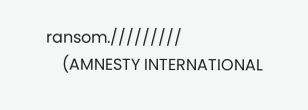ransom./////////
    (AMNESTY INTERNATIONAL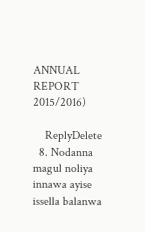ANNUAL REPORT 2015/2016)

    ReplyDelete
  8. Nodanna magul noliya innawa ayise issella balanwa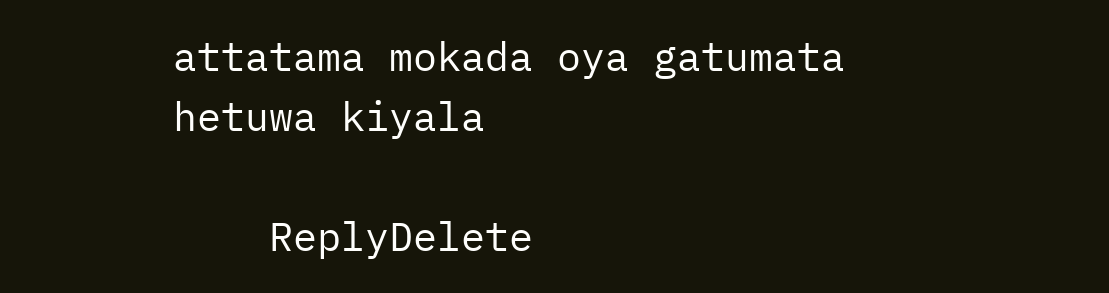attatama mokada oya gatumata hetuwa kiyala

    ReplyDelete